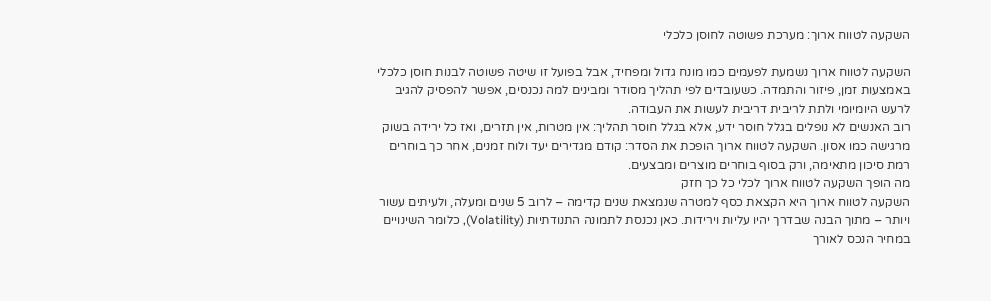השקעה לטווח ארוך: מערכת פשוטה לחוסן כלכלי

השקעה לטווח ארוך נשמעת לפעמים כמו מונח גדול ומפחיד, אבל בפועל זו שיטה פשוטה לבנות חוסן כלכלי באמצעות זמן, פיזור והתמדה. כשעובדים לפי תהליך מסודר ומבינים למה נכנסים, אפשר להפסיק להגיב לרעש היומיומי ולתת לריבית דריבית לעשות את העבודה.
רוב האנשים לא נופלים בגלל חוסר ידע, אלא בגלל חוסר תהליך: אין מטרות, אין תזרים, ואז כל ירידה בשוק מרגישה כמו אסון. השקעה לטווח ארוך הופכת את הסדר: קודם מגדירים יעד ולוח זמנים, אחר כך בוחרים רמת סיכון מתאימה, ורק בסוף בוחרים מוצרים ומבצעים.
מה הופך השקעה לטווח ארוך לכלי כל כך חזק
השקעה לטווח ארוך היא הקצאת כסף למטרה שנמצאת שנים קדימה – לרוב 5 שנים ומעלה, ולעיתים עשור ויותר – מתוך הבנה שבדרך יהיו עליות וירידות. כאן נכנסת לתמונה התנודתיות (Volatility), כלומר השינויים במחיר הנכס לאורך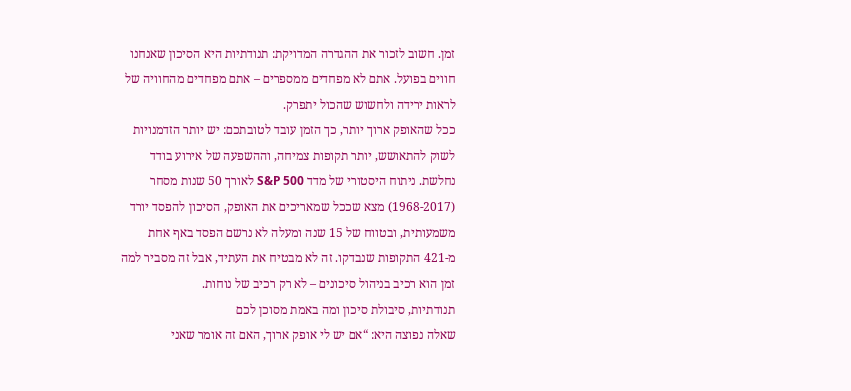זמן. חשוב לזכור את ההגדרה המדויקת: תנודתיות היא הסיכון שאנחנו חווים בפועל. אתם לא מפחדים ממספרים – אתם מפחדים מהחוויה של לראות ירידה ולחשוש שהכול יתפרק.
ככל שהאופק ארוך יותר, כך הזמן עובד לטובתכם: יש יותר הזדמנויות לשוק להתאושש, יותר תקופות צמיחה, וההשפעה של אירוע בודד נחלשת. ניתוח היסטורי של מדד S&P 500 לאורך 50 שנות מסחר (1968-2017) מצא שככל שמאריכים את האופק, הסיכון להפסד יורד משמעותית, ובטווח של 15 שנה ומעלה לא נרשם הפסד באף אחת מ-421 התקופות שנבדקו. זה לא מבטיח את העתיד, אבל זה מסביר למה זמן הוא רכיב בניהול סיכונים – לא רק רכיב של נוחות.
תנודתיות, סיבולת סיכון ומה באמת מסוכן לכם
שאלה נפוצה היא: “אם יש לי אופק ארוך, האם זה אומר שאני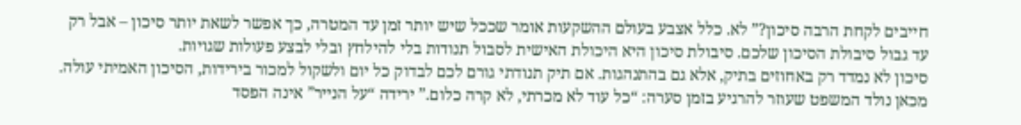חייבים לקחת הרבה סיכון?” לא. כלל אצבע בעולם ההשקעות אומר שככל שיש יותר זמן עד המטרה, כך אפשר לשאת יותר סיכון – אבל רק עד גבול סיבולת הסיכון שלכם. סיבולת סיכון היא היכולת האישית לסבול תנודות בלי להילחץ ובלי לבצע פעולות שגויות.
סיכון לא נמדד רק באחוזים בתיק, אלא גם בהתנהגות. אם תיק תנודתי גורם לכם לבדוק כל יום ולשקול למכור בירידות, הסיכון האמיתי עולה. מכאן נולד המשפט שעוזר להרגיע בזמן סערה: “כל עוד לא מכרתי, לא קרה כלום.” ירידה “על הנייר” אינה הפסד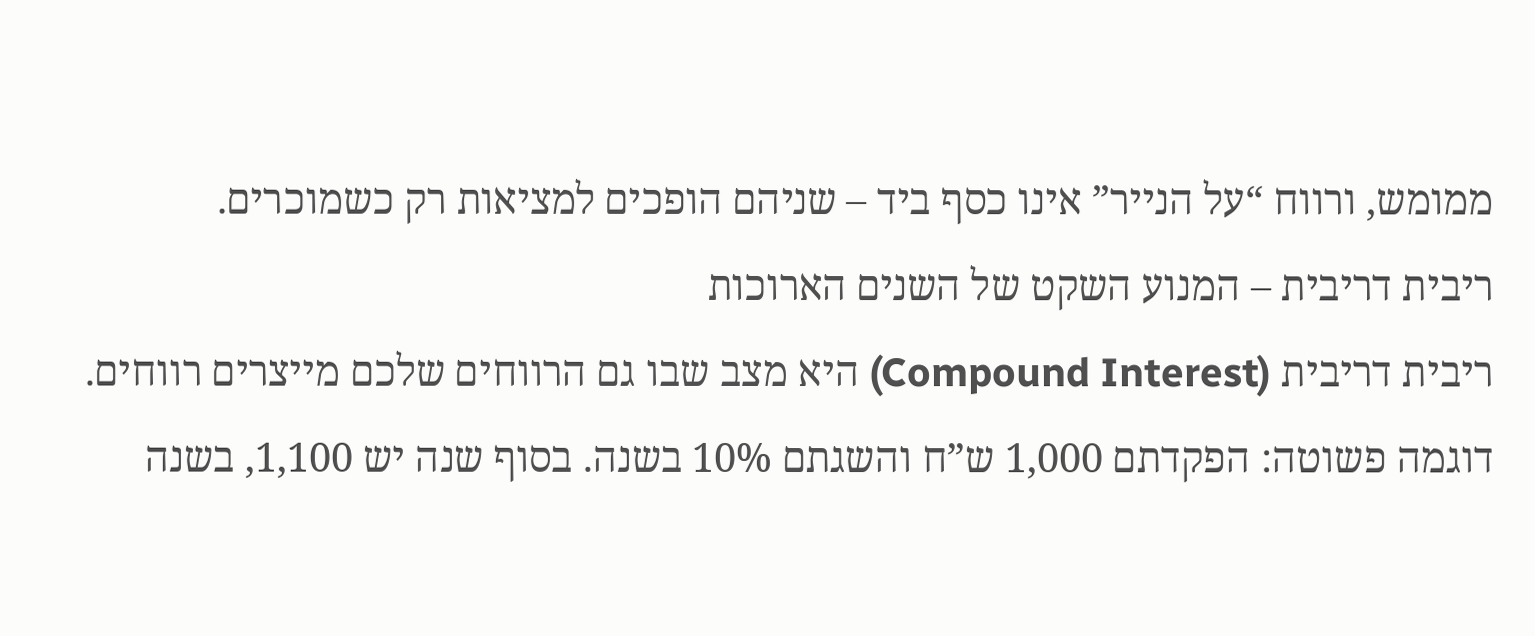ממומש, ורווח “על הנייר” אינו כסף ביד – שניהם הופכים למציאות רק כשמוכרים.
ריבית דריבית – המנוע השקט של השנים הארוכות
ריבית דריבית (Compound Interest) היא מצב שבו גם הרווחים שלכם מייצרים רווחים. דוגמה פשוטה: הפקדתם 1,000 ש”ח והשגתם 10% בשנה. בסוף שנה יש 1,100, בשנה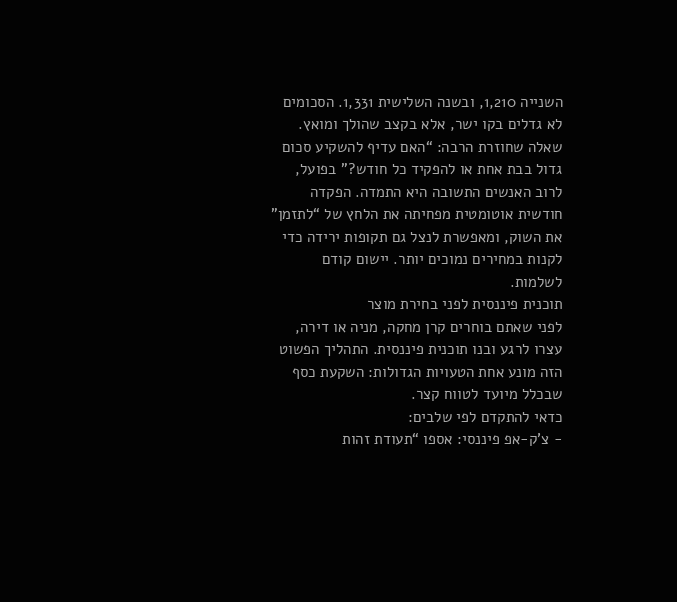השנייה 1,210, ובשנה השלישית 1,331. הסכומים לא גדלים בקו ישר, אלא בקצב שהולך ומואץ.
שאלה שחוזרת הרבה: “האם עדיף להשקיע סכום גדול בבת אחת או להפקיד כל חודש?” בפועל, לרוב האנשים התשובה היא התמדה. הפקדה חודשית אוטומטית מפחיתה את הלחץ של “לתזמן” את השוק, ומאפשרת לנצל גם תקופות ירידה כדי לקנות במחירים נמוכים יותר. יישום קודם לשלמות.
תוכנית פיננסית לפני בחירת מוצר
לפני שאתם בוחרים קרן מחקה, מניה או דירה, עצרו לרגע ובנו תוכנית פיננסית. התהליך הפשוט הזה מונע אחת הטעויות הגדולות: השקעת כסף שבכלל מיועד לטווח קצר.
כדאי להתקדם לפי שלבים:
- צ’ק-אפ פיננסי: אספו “תעודת זהות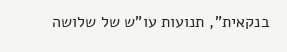בנקאית”, תנועות עו”ש של שלושה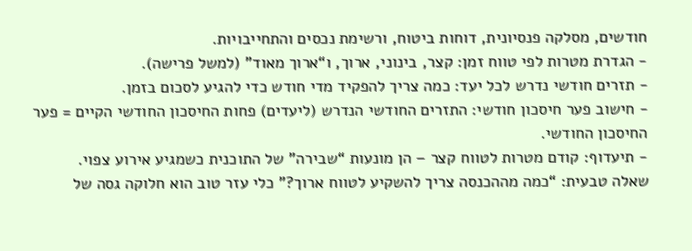חודשים, מסלקה פנסיונית, דוחות ביטוח, ורשימת נכסים והתחייבויות.
- הגדרת מטרות לפי טווח זמן: קצר, בינוני, ארוך, ו“ארוך מאוד” (למשל פרישה).
- תזרים חודשי נדרש לכל יעד: כמה צריך להפקיד מדי חודש כדי להגיע לסכום בזמן.
- חישוב פער חיסכון חודשי: התזרים החודשי הנדרש (ליעדים) פחות החיסכון החודשי הקיים = פער החיסכון החודשי.
- תיעדוף: קודם מטרות לטווח קצר – הן מונעות “שבירה” של התוכנית כשמגיע אירוע צפוי.
שאלה טבעית: “כמה מההכנסה צריך להשקיע לטווח ארוך?” כלי עזר טוב הוא חלוקה גסה של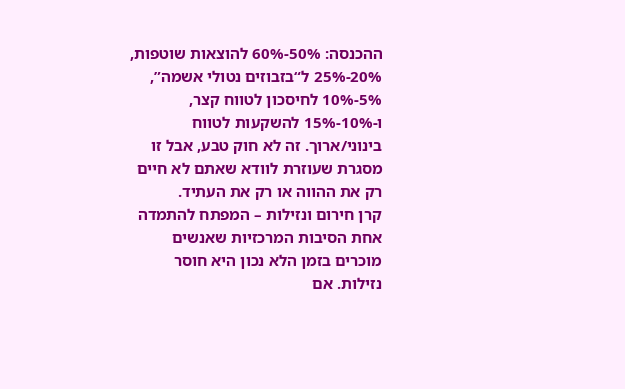ההכנסה: 50%-60% להוצאות שוטפות, 20%-25% ל“בזבוזים נטולי אשמה”, 5%-10% לחיסכון לטווח קצר, ו-10%-15% להשקעות לטווח בינוני/ארוך. זה לא חוק טבע, אבל זו מסגרת שעוזרת לוודא שאתם לא חיים רק את ההווה או רק את העתיד.
קרן חירום ונזילות – המפתח להתמדה
אחת הסיבות המרכזיות שאנשים מוכרים בזמן הלא נכון היא חוסר נזילות. אם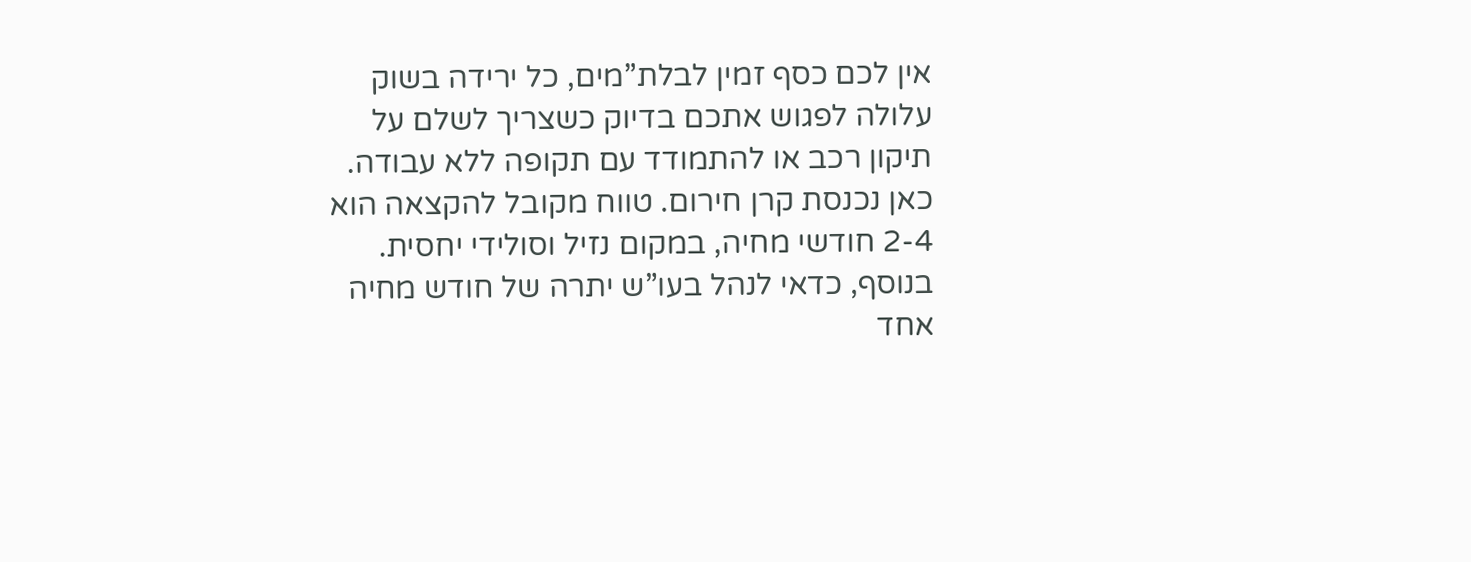אין לכם כסף זמין לבלת”מים, כל ירידה בשוק עלולה לפגוש אתכם בדיוק כשצריך לשלם על תיקון רכב או להתמודד עם תקופה ללא עבודה.
כאן נכנסת קרן חירום. טווח מקובל להקצאה הוא 2-4 חודשי מחיה, במקום נזיל וסולידי יחסית. בנוסף, כדאי לנהל בעו”ש יתרה של חודש מחיה אחד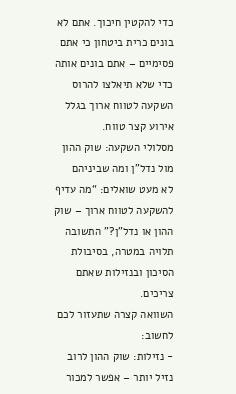כדי להקטין חיכוך. אתם לא בונים כרית ביטחון כי אתם פסימיים – אתם בונים אותה כדי שלא תיאלצו להרוס השקעה לטווח ארוך בגלל אירוע קצר טווח.
מסלולי השקעה: שוק ההון מול נדל”ן ומה שביניהם
לא מעט שואלים: “מה עדיף להשקעה לטווח ארוך – שוק ההון או נדל”ן?” התשובה תלויה במטרה, בסיבולת הסיכון ובנזילות שאתם צריכים.
השוואה קצרה שתעזור לכם לחשוב:
- נזילות: שוק ההון לרוב נזיל יותר – אפשר למכור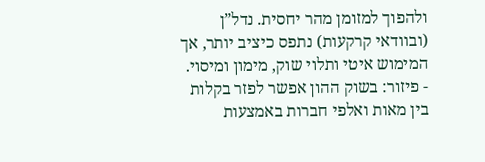ולהפוך למזומן מהר יחסית. נדל”ן (ובוודאי קרקעות) נתפס כיציב יותר, אך המימוש איטי ותלוי שוק, מימון ומיסוי.
- פיזור: בשוק ההון אפשר לפזר בקלות בין מאות ואלפי חברות באמצעות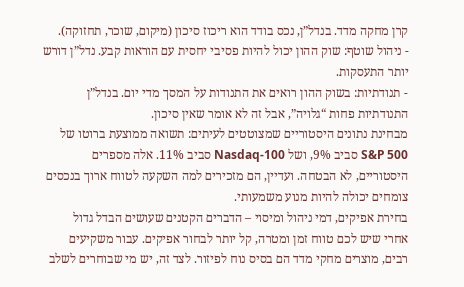קרן מחקה מדד. בנדל”ן, נכס בודד הוא ריכוז סיכון (מיקום, שוכר, תחזוקה).
- ניהול שוטף: שוק ההון יכול להיות פסיבי יחסית עם הוראות קבע. נדל”ן דורש יותר התעסקות.
- תנודתיות: בשוק ההון רואים את התנודות על המסך מדי יום. בנדל”ן התנודתיות פחות “גלויה”, אבל זה לא אומר שאין סיכון.
מבחינת נתונים היסטוריים שמצוטטים לעיתים: תשואה ממוצעת ברוטו של S&P 500 סביב 9%, ושל Nasdaq-100 סביב 11%. אלה מספרים היסטוריים, לא הבטחה. ועדיין, הם מזכירים למה השקעה לטווח ארוך בנכסים צומחים יכולה להיות מנוע משמעותי.
בחירת אפיקים, דמי ניהול ומיסוי – הדברים הקטנים שעושים הבדל גדול
אחרי שיש לכם טווח זמן ומטרה, קל יותר לבחור אפיקים. עבור משקיעים רבים, מוצרים מחקי מדד הם בסיס נוח לפיזור. לצד זה, יש מי שבוחרים לשלב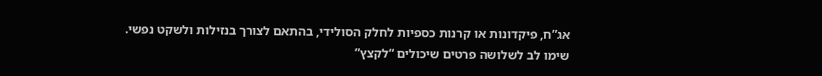אג”ח, פיקדונות או קרנות כספיות לחלק הסולידי, בהתאם לצורך בנזילות ולשקט נפשי.
שימו לב לשלושה פרטים שיכולים “לקצץ”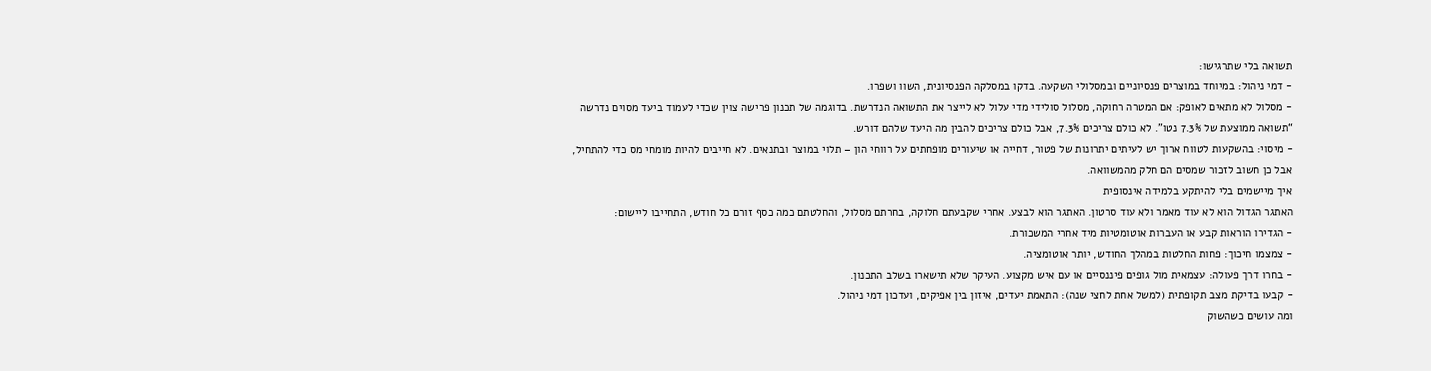תשואה בלי שתרגישו:
- דמי ניהול: במיוחד במוצרים פנסיוניים ובמסלולי השקעה. בדקו במסלקה הפנסיונית, השוו ושפרו.
- מסלול לא מתאים לאופק: אם המטרה רחוקה, מסלול סולידי מדי עלול לא לייצר את התשואה הנדרשת. בדוגמה של תכנון פרישה צוין שכדי לעמוד ביעד מסוים נדרשה “תשואה ממוצעת של 7.3% נטו”. לא כולם צריכים 7.3%, אבל כולם צריכים להבין מה היעד שלהם דורש.
- מיסוי: בהשקעות לטווח ארוך יש לעיתים יתרונות של פטור, דחייה או שיעורים מופחתים על רווחי הון – תלוי במוצר ובתנאים. לא חייבים להיות מומחי מס כדי להתחיל, אבל כן חשוב לזכור שמסים הם חלק מהמשוואה.
איך מיישמים בלי להיתקע בלמידה אינסופית
האתגר הגדול הוא לא עוד מאמר ולא עוד סרטון. האתגר הוא לבצע. אחרי שקבעתם חלוקה, בחרתם מסלול, והחלטתם כמה כסף זורם כל חודש, התחייבו ליישום:
- הגדירו הוראות קבע או העברות אוטומטיות מיד אחרי המשכורת.
- צמצמו חיכוך: פחות החלטות במהלך החודש, יותר אוטומציה.
- בחרו דרך פעולה: עצמאית מול גופים פיננסיים או עם איש מקצוע. העיקר שלא תישארו בשלב התכנון.
- קבעו בדיקת מצב תקופתית (למשל אחת לחצי שנה): התאמת יעדים, איזון בין אפיקים, ועדכון דמי ניהול.
ומה עושים כשהשוק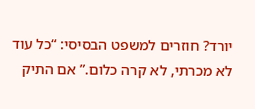יורד? חוזרים למשפט הבסיסי: “כל עוד לא מכרתי, לא קרה כלום.” אם התיק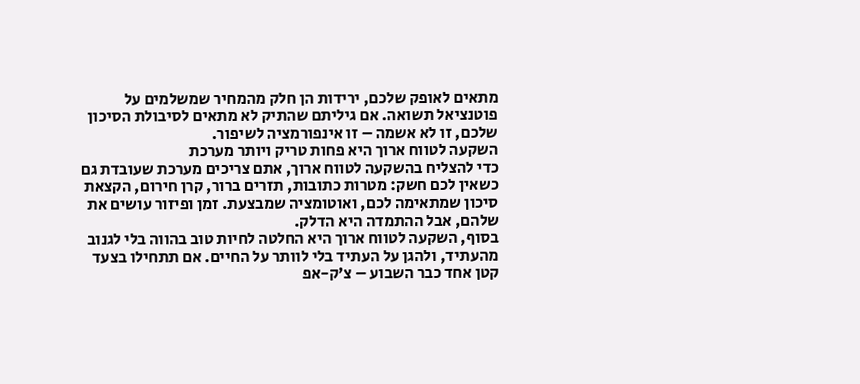מתאים לאופק שלכם, ירידות הן חלק מהמחיר שמשלמים על פוטנציאל תשואה. אם גיליתם שהתיק לא מתאים לסיבולת הסיכון שלכם, זו לא אשמה – זו אינפורמציה לשיפור.
השקעה לטווח ארוך היא פחות טריק ויותר מערכת
כדי להצליח בהשקעה לטווח ארוך, אתם צריכים מערכת שעובדת גם כשאין לכם חשק: מטרות כתובות, תזרים ברור, קרן חירום, הקצאת סיכון שמתאימה לכם, ואוטומציה שמבצעת. זמן ופיזור עושים את שלהם, אבל ההתמדה היא הדלק.
בסוף, השקעה לטווח ארוך היא החלטה לחיות טוב בהווה בלי לגנוב מהעתיד, ולהגן על העתיד בלי לוותר על החיים. אם תתחילו בצעד קטן אחד כבר השבוע – צ’ק-אפ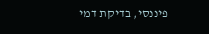פיננסי, בדיקת דמי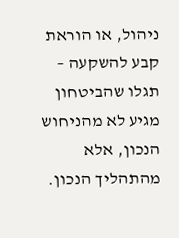ניהול, או הוראת קבע להשקעה – תגלו שהביטחון מגיע לא מהניחוש הנכון, אלא מהתהליך הנכון.